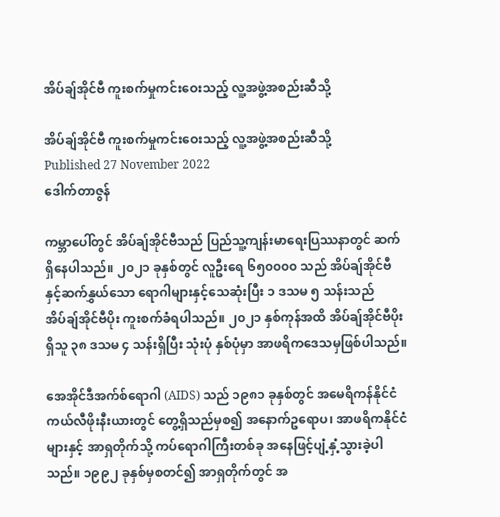အိပ်ချ်အိုင်ဗီ ကူးစက်မှုကင်းဝေးသည့် လူ့အဖွဲ့အစည်းဆီသို့

အိပ်ချ်အိုင်ဗီ ကူးစက်မှုကင်းဝေးသည့် လူ့အဖွဲ့အစည်းဆီသို့
Published 27 November 2022
ဒေါက်တာဇွန်

ကမ္ဘာပေါ်တွင် အိပ်ချ်အိုင်ဗီသည် ပြည်သူ့ကျန်းမာရေးပြဿနာတွင် ဆက်ရှိနေပါသည်။ ၂၀၂၁ ခုနှစ်တွင် လူဦးရေ ၆၅၀၀၀၀ သည် အိပ်ချ်အိုင်ဗီ နှင့်ဆက်နွှယ်သော ရောဂါများနှင့်သေဆုံးပြီး ၁ ဒသမ ၅ သန်းသည် အိပ်ချ်အိုင်ဗီပိုး ကူးစက်ခံရပါသည်။ ၂၀၂၁ နှစ်ကုန်အထိ အိပ်ချ်အိုင်ဗီပိုးရှိသူ ၃၈ ဒသမ ၄ သန်းရှိပြီး သုံးပုံ နှစ်ပုံမှာ အာဖရိကဒေသမှဖြစ်ပါသည်။

အေအိုင်ဒီအက်စ်ရောဂါ (AIDS) သည် ၁၉၈၁ ခုနှစ်တွင် အမေရိကန်နိုင်ငံ ကယ်လီဖိုးနီးယားတွင် တွေ့ရှိသည်မှစ၍ အနောက်ဥရောပ၊ အာဖရိကနိုင်ငံများနှင့် အာရှတိုက်သို့ ကပ်ရောဂါကြီးတစ်ခု အနေဖြင့်ပျံ့နှံ့သွားခဲ့ပါသည်။ ၁၉၉၂ ခုနှစ်မှစတင်၍ အာရှတိုက်တွင် အ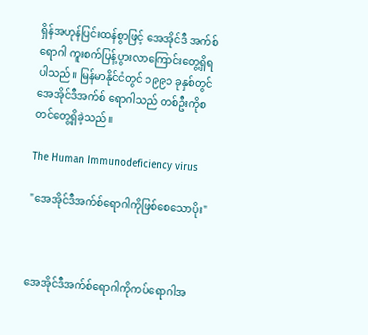ရှိန်အဟုန်ပြင်းထန်စွာဖြင့် အေအိုင်ဒီ အက်စ်ရောဂါ ကူးစက်ပြန့်ပွားလာကြောင်းတွေ့ရှိရပါသည်။ မြန်မာနိုင်ငံတွင် ၁၉၉၁ ခုနှစ်တွင် အေအိုင်ဒီအက်စ် ရောဂါသည် တစ်ဦးကိုစတင်တွေ့ရှိခဲ့သည်။

The Human Immunodeficiency virus

"အေအိုင်ဒီအက်စ်ရောဂါကိုဖြစ်စေသောပိုး"



အေအိုင်ဒီအက်စ်ရောဂါကိုကပ်ရောဂါအ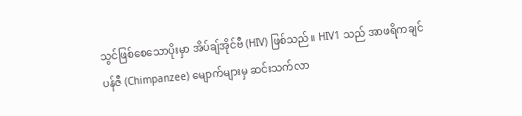သွင်ဖြစ်စေသောပိုးမှာ အိပ်ချ်အိုင်ဗီ (HIV) ဖြစ်သည်။ HIV1 သည် အာဖရိကချင်ပန်ဇီ (Chimpanzee) မျောက်များမှ ဆင်းသက်လာ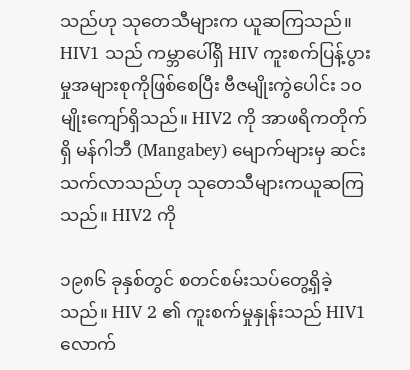သည်ဟု သုတေသီများက ယူဆကြသည်။ HIV1 သည် ကမ္ဘာပေါ်ရှိ HIV ကူးစက်ပြန့်ပွားမှုအများစုကိုဖြစ်စေပြီး ဗီဇမျိုးကွဲပေါင်း ၁၀ မျိုးကျော်ရှိသည်။ HIV2 ကို အာဖရိကတိုက်ရှိ မန်ဂါဘီ (Mangabey) မျောက်များမှ ဆင်းသက်လာသည်ဟု သုတေသီများကယူဆကြသည်။ HIV2 ကို

၁၉၈၆ ခုနှစ်တွင် စတင်စမ်းသပ်တွေ့ရှိခဲ့သည်။ HIV 2 ၏ ကူးစက်မှုနှုန်းသည် HIV1 လောက်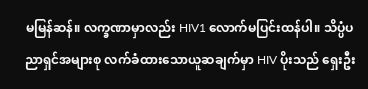မမြန်ဆန်။ လက္ခဏာမှာလည်း HIV1 လောက်မပြင်းထန်ပါ။ သိပ္ပံပညာရှင်အများစု လက်ခံထားသောယူဆချက်မှာ HIV ပိုးသည် ရှေးဦး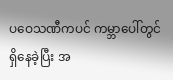ပဝေသဏီကပင် ကမ္ဘာပေါ်တွင် ရှိနေခဲ့ပြီး အ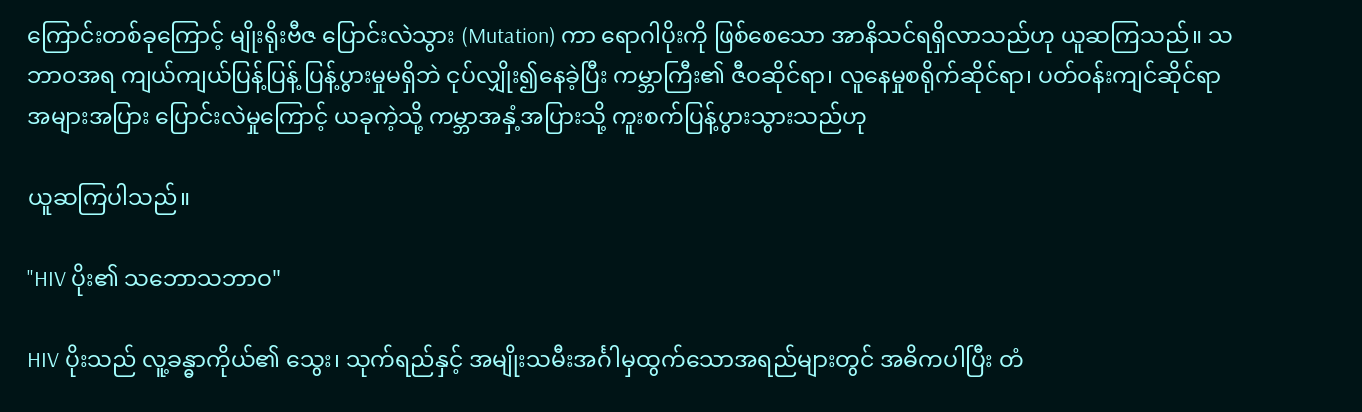ကြောင်းတစ်ခုကြောင့် မျိုးရိုးဗီဇ ပြောင်းလဲသွား (Mutation) ကာ ရောဂါပိုးကို ဖြစ်စေသော အာနိသင်ရရှိလာသည်ဟု ယူဆကြသည်။ သဘာဝအရ ကျယ်ကျယ်ပြန့်ပြန့် ပြန့်ပွားမှုမရှိဘဲ ငုပ်လျှိုး၍နေခဲ့ပြီး ကမ္ဘာကြီး၏ ဇီဝဆိုင်ရာ၊ လူနေမှုစရိုက်ဆိုင်ရာ၊ ပတ်ဝန်းကျင်ဆိုင်ရာအများအပြား ပြောင်းလဲမှုကြောင့် ယခုကဲ့သို့ ကမ္ဘာအနှံ့အပြားသို့ ကူးစက်ပြန့်ပွားသွားသည်ဟု

ယူဆကြပါသည်။

"HIV ပိုး၏ သဘောသဘာဝ"

HIV ပိုးသည် လူ့ခန္ဓာကိုယ်၏ သွေး၊ သုက်ရည်နှင့် အမျိုးသမီးအင်္ဂါမှထွက်သောအရည်များတွင် အဓိကပါပြီး တံ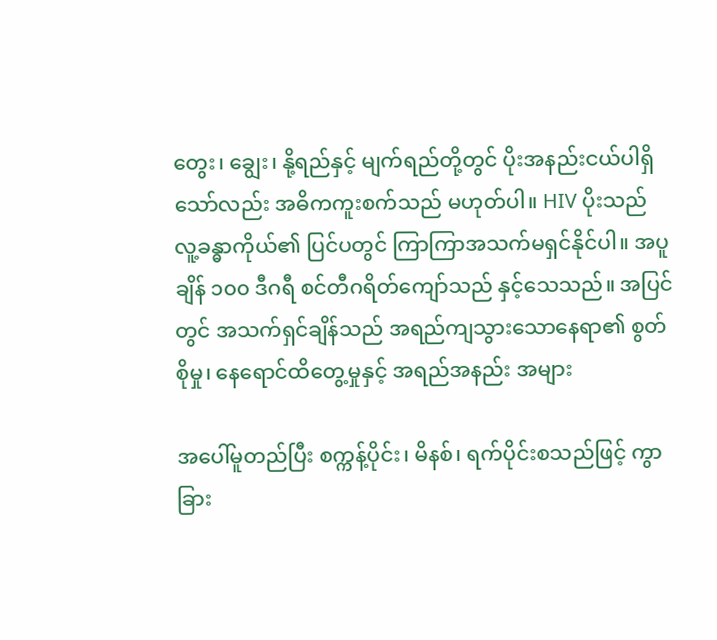တွေး၊ ချွေး၊ နို့ရည်နှင့် မျက်ရည်တို့တွင် ပိုးအနည်းငယ်ပါရှိသော်လည်း အဓိကကူးစက်သည် မဟုတ်ပါ။ HIV ပိုးသည် လူ့ခန္ဓာကိုယ်၏ ပြင်ပတွင် ကြာကြာအသက်မရှင်နိုင်ပါ။ အပူချိန် ၁၀၀ ဒီဂရီ စင်တီဂရိတ်ကျော်သည် နှင့်သေသည်။ အပြင်တွင် အသက်ရှင်ချိန်သည် အရည်ကျသွားသောနေရာ၏ စွတ်စိုမှု၊ နေရောင်ထိတွေ့မှုနှင့် အရည်အနည်း အများ

အပေါ်မူတည်ပြီး စက္ကန့်ပိုင်း၊ မိနစ်၊ ရက်ပိုင်းစသည်ဖြင့် ကွာခြား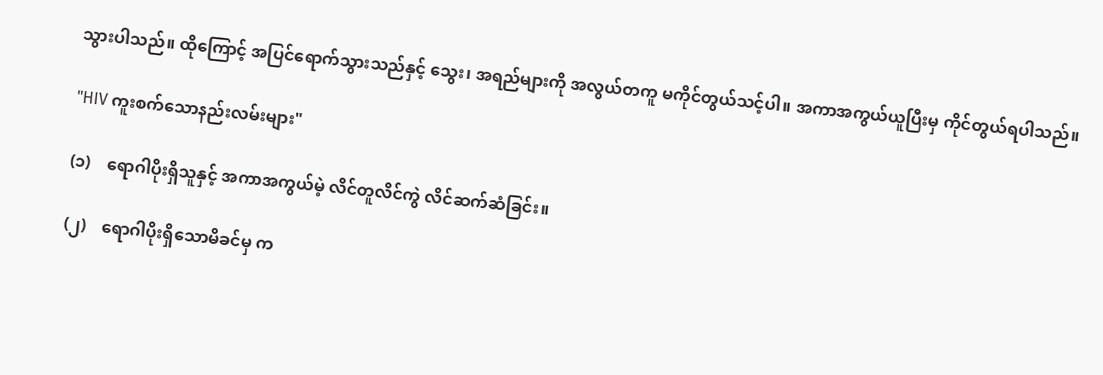သွားပါသည်။ ထိုကြောင့် အပြင်ရောက်သွားသည်နှင့် သွေး၊ အရည်များကို အလွယ်တကူ မကိုင်တွယ်သင့်ပါ။ အကာအကွယ်ယူပြီးမှ ကိုင်တွယ်ရပါသည်။

"HIV ကူးစက်သောနည်းလမ်းများ"

(၁)    ရောဂါပိုးရှိသူနှင့် အကာအကွယ်မဲ့ လိင်တူလိင်ကွဲ လိင်ဆက်ဆံခြင်း။

(၂)    ရောဂါပိုးရှိသောမိခင်မှ က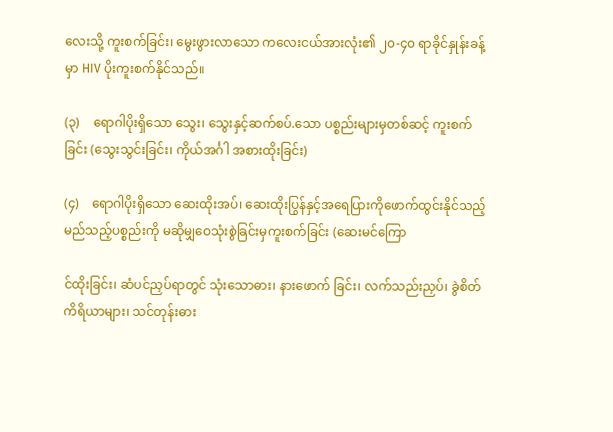လေးသို့ ကူးစက်ခြင်း၊ မွေးဖွားလာသော ကလေးငယ်အားလုံး၏ ၂၀-၄၀ ရာခိုင်နှုန်းခန့်မှာ HIV ပိုးကူးစက်နိုင်သည်။

(၃)    ရောဂါပိုးရှိသော သွေး၊ သွေးနှင့်ဆက်စပ်.သော ပစ္စည်းများမှတစ်ဆင့် ကူးစက်ခြင်း (သွေးသွင်းခြင်း၊ ကိုယ်အင်္ဂါ အစားထိုးခြင်း)

(၄)    ရောဂါပိုးရှိသော ဆေးထိုးအပ်၊ ဆေးထိုးပြွန်နှင့်အရေပြားကိုဖောက်ထွင်းနိုင်သည့် မည်သည့်ပစ္စည်းကို မဆိုမျှဝေသုံးစွဲခြင်းမှကူးစက်ခြင်း (ဆေးမင်ကြော

င်ထိုးခြင်း၊ ဆံပင်ညှပ်ရာတွင် သုံးသောဓား၊ နားဖောက် ခြင်း၊ လက်သည်းညှပ်၊ ခွဲစိတ်ကိရိယာများ၊ သင်တုန်းဓား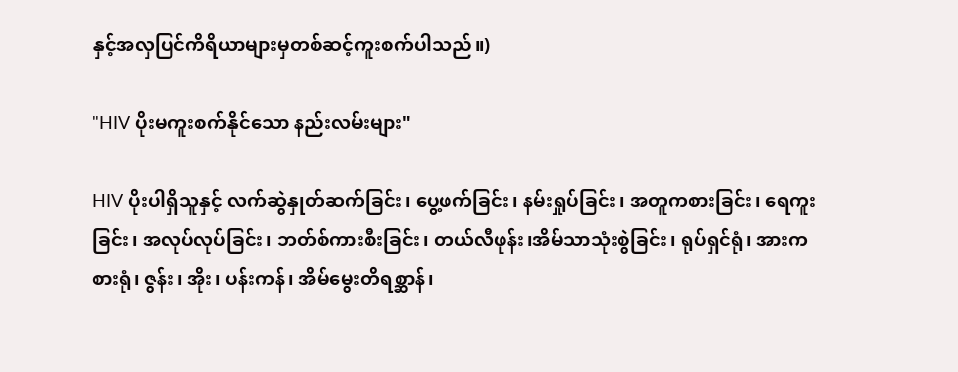နှင့်အလှပြင်ကိရိယာများမှတစ်ဆင့်ကူးစက်ပါသည်။)

"HIV ပိုးမကူးစက်နိုင်သော နည်းလမ်းများ"

HIV ပိုးပါရှိသူနှင့် လက်ဆွဲနှုတ်ဆက်ခြင်း၊ ပွေ့ဖက်ခြင်း၊ နမ်းရှုပ်ခြင်း၊ အတူကစားခြင်း၊ ရေကူးခြင်း၊ အလုပ်လုပ်ခြင်း၊ ဘတ်စ်ကားစီးခြင်း၊ တယ်လီဖုန်း၊အိမ်သာသုံးစွဲခြင်း၊ ရုပ်ရှင်ရုံ၊ အားကစားရုံ၊ ဇွန်း၊ အိုး၊ ပန်းကန်၊ အိမ်မွေးတိရစ္ဆာန်၊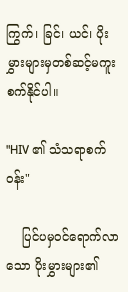ကြွက်၊ ခြင်၊ ယင်၊ ပိုးမွှားများမှတစ်ဆင့်မကူးစက်နိုင်ပါ။

"HIV ၏ သံသရာစက်ဝန်း"

    ပြင်ပမှဝင်ရောက်လာသော ပိုးမွှားများ၏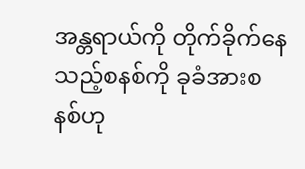အန္တရာယ်ကို တိုက်ခိုက်နေသည့်စနစ်ကို ခုခံအားစနစ်ဟု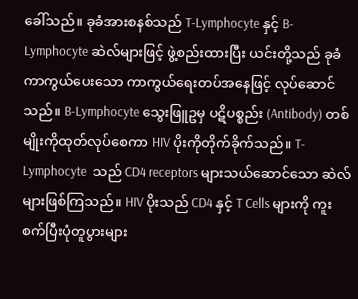ခေါ်သည်။ ခုခံအားစနစ်သည် T-Lymphocyte နှင့် B-Lymphocyte ဆဲလ်များဖြင့် ဖွဲ့စည်းထားပြီး ယင်းတို့သည် ခုခံကာကွယ်ပေးသော ကာကွယ်ရေးတပ်အနေဖြင့် လုပ်ဆောင်သည်။ B-Lymphocyte သွေးဖြူဥမှ ပဋိပစ္စည်း (Antibody) တစ်မျိုးကိုထုတ်လုပ်စေကာ HIV ပိုးကိုတိုက်ခိုက်သည်။ T-Lymphocyte  သည် CD4 receptors များသယ်ဆောင်သော ဆဲလ်များဖြစ်ကြသည်။ HIV ပိုးသည် CD4 နှင့် T Cells များကို ကူးစက်ပြီးပုံတူပွားများ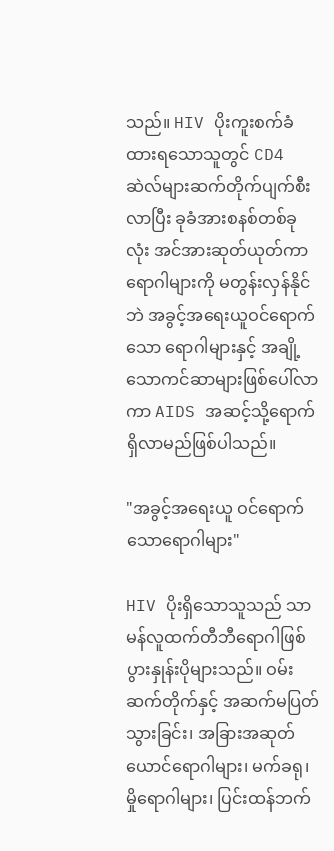သည်။ HIV ပိုးကူးစက်ခံထားရသောသူတွင် CD4 ဆဲလ်များဆက်တိုက်ပျက်စီးလာပြီး ခုခံအားစနစ်တစ်ခုလုံး အင်အားဆုတ်ယုတ်ကာ ရောဂါများကို မတွန်းလှန်နိုင်ဘဲ အခွင့်အရေးယူဝင်ရောက်သော ရောဂါများနှင့် အချို့သောကင်ဆာများဖြစ်ပေါ်လာကာ AIDS အဆင့်သို့ရောက်ရှိလာမည်ဖြစ်ပါသည်။

"အခွင့်အရေးယူ ဝင်ရောက်သောရောဂါများ"

HIV ပိုးရှိသောသူသည် သာမန်လူထက်တီဘီရောဂါဖြစ်ပွားနှုန်းပိုများသည်။ ဝမ်းဆက်တိုက်နှင့် အဆက်မပြတ်သွားခြင်း၊ အခြားအဆုတ်ယောင်ရောဂါများ၊ မက်ခရု၊ မှိုရောဂါများ၊ ပြင်းထန်ဘက်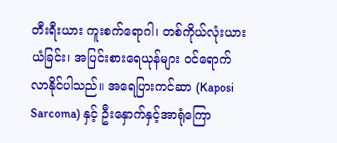တီးရီးယား ကူးစက်ရောဂါ၊ တစ်ကိုယ်လုံးယားယံခြင်း၊ အပြင်းစားရေယုန်များ ဝင်ရောက်လာနိုင်ပါသည်။ အရေပြားကင်ဆာ (Kaposi Sarcoma) နှင့် ဦးနှောက်နှင့်အာရုံကြော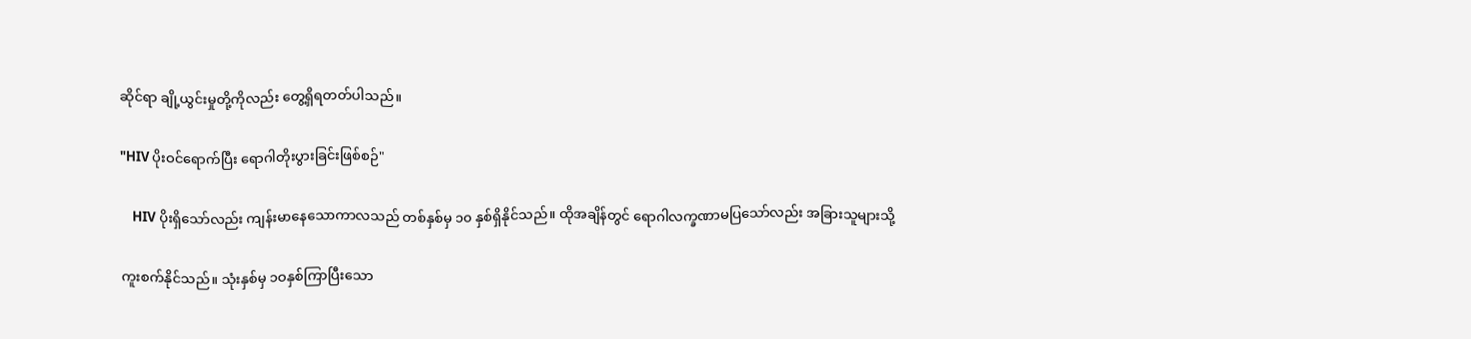ဆိုင်ရာ ချို့ယွင်းမှုတို့ကိုလည်း တွေ့ရှိရတတ်ပါသည်။

"HIV ပိုးဝင်ရောက်ပြီး ရောဂါတိုးပွားခြင်းဖြစ်စဉ်"

    HIV ပိုးရှိသော်လည်း ကျန်းမာနေသောကာလသည် တစ်နှစ်မှ ၁၀ နှစ်ရှိနိုင်သည်။ ထိုအချိန်တွင် ရောဂါလက္ခဏာမပြသော်လည်း အခြားသူများသို့

ကူးစက်နိုင်သည်။ သုံးနှစ်မှ ၁ဝနှစ်ကြာပြီးသော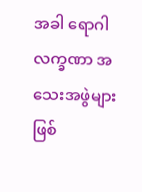အခါ ရောဂါလက္ခဏာ အသေးအဖွဲများဖြစ်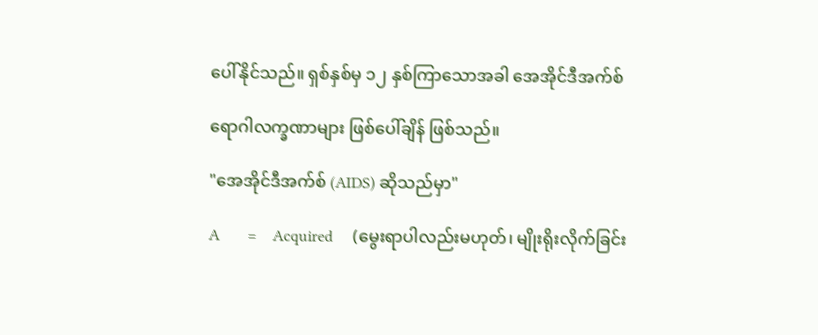ပေါ်နိုင်သည်။ ရှစ်နှစ်မှ ၁၂ နှစ်ကြာသောအခါ အေအိုင်ဒီအက်စ်

ရောဂါလက္ခဏာများ ဖြစ်ပေါ်ချိန် ဖြစ်သည်။

"အေအိုင်ဒီအက်စ် (AIDS) ဆိုသည်မှာ"

A       =    Acquired     (မွေးရာပါလည်းမဟုတ်၊ မျိုးရိုးလိုက်ခြင်း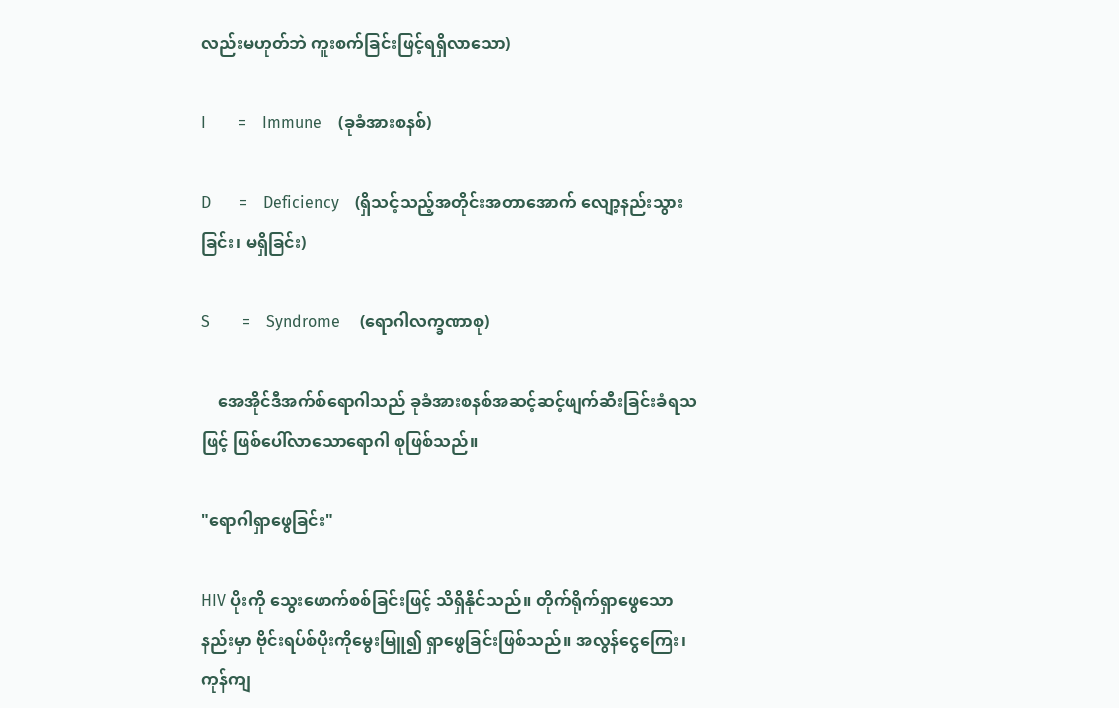လည်းမဟုတ်ဘဲ ကူးစက်ခြင်းဖြင့်ရရှိလာသော)

I        =    Immune    (ခုခံအားစနစ်)

D       =    Deficiency    (ရှိသင့်သည့်အတိုင်းအတာအောက် လျော့နည်းသွားခြင်း၊ မရှိခြင်း)

S        =    Syndrome     (ရောဂါလက္ခဏာစု)

    အေအိုင်ဒီအက်စ်ရောဂါသည် ခုခံအားစနစ်အဆင့်ဆင့်ဖျက်ဆီးခြင်းခံရသဖြင့် ဖြစ်ပေါ်လာသောရောဂါ စုဖြစ်သည်။

"ရောဂါရှာဖွေခြင်း"

HIV ပိုးကို သွေးဖောက်စစ်ခြင်းဖြင့် သိရှိနိုင်သည်။ တိုက်ရိုက်ရှာဖွေသောနည်းမှာ ဗိုင်းရပ်စ်ပိုးကိုမွေးမြူ၍ ရှာဖွေခြင်းဖြစ်သည်။ အလွန်ငွေကြေး၊ ကုန်ကျ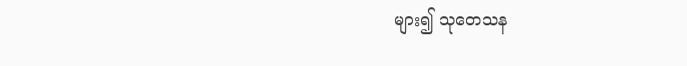များ၍ သုတေသန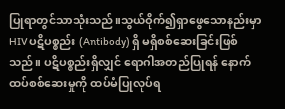ပြုရာတွင်သာသုံးသည်။သွယ်ဝိုက်၍ရှာဖွေသောနည်းမှာ HIV ပဋိပစ္စည်း (Antibody) ရှိ မရှိစစ်ဆေးခြင်းဖြစ်သည်။ ပဋိပစ္စည်းရှိလျှင် ရောဂါအတည်ပြုရန် နောက်ထပ်စစ်ဆေးမှုကို ထပ်မံပြုလုပ်ရ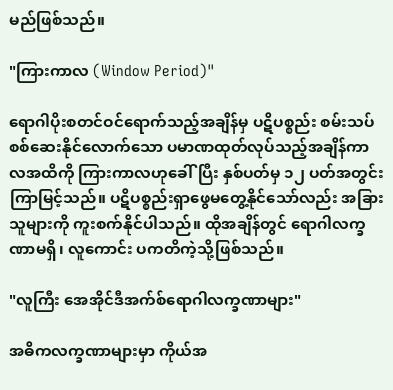မည်ဖြစ်သည်။

"ကြားကာလ (Window Period)"

ရောဂါပိုးစတင်ဝင်ရောက်သည့်အချိန်မှ ပဋိပစ္စည်း စမ်းသပ်စစ်ဆေးနိုင်လောက်သော ပမာဏထုတ်လုပ်သည့်အချိန်ကာလအထိကို ကြားကာလဟုခေါ်ပြီး နှစ်ပတ်မှ ၁၂ ပတ်အတွင်းကြာမြင့်သည်။ ပဋိပစ္စည်းရှာဖွေမတွေ့နိုင်သော်လည်း အခြားသူများကို ကူးစက်နိုင်ပါသည်။ ထိုအချိန်တွင် ရောဂါလက္ခဏာမရှိ၊ လူကောင်း ပကတိကဲ့သို့ဖြစ်သည်။

"လူကြီး အေအိုင်ဒီအက်စ်ရောဂါလက္ခဏာများ"

အဓိကလက္ခဏာများမှာ ကိုယ်အ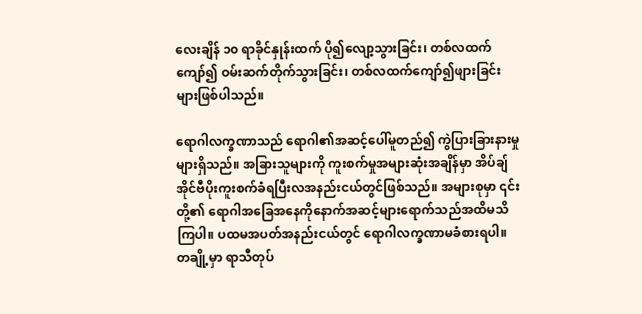လေးချိန် ၁၀ ရာခိုင်နှုန်းထက် ပို၍လျော့သွားခြင်း၊ တစ်လထက်ကျော်၍ ဝမ်းဆက်တိုက်သွားခြင်း၊ တစ်လထက်ကျော်၍ဖျားခြင်း များဖြစ်ပါသည်။

ရောဂါလက္ခဏာသည် ရောဂါ၏အဆင့်ပေါ်မူတည်၍ ကွဲပြားခြားနားမှုများရှိသည်။ အခြားသူများကို ကူးစက်မှုအများဆုံးအချိန်မှာ အိပ်ချ်အိုင်ဗီပိုးကူးစက်ခံရပြီးလအနည်းငယ်တွင်ဖြစ်သည်။ အများစုမှာ ၎င်းတို့၏ ရောဂါအခြေအနေကိုနောက်အဆင့်များရောက်သည်အထိမသိကြပါ။ ပထမအပတ်အနည်းငယ်တွင် ရောဂါလက္ခဏာမခံစားရပါ။ တချို့မှာ ရာသီတုပ်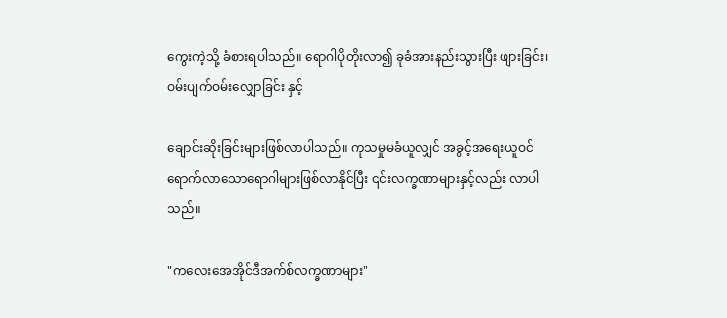ကွေးကဲ့သို့ ခံစားရပါသည်။ ရောဂါပိုတိုးလာ၍ ခုခံအားနည်းသွားပြီး ဖျားခြင်း၊ ဝမ်းပျက်ဝမ်းလျှောခြင်း နှင့်

ချောင်းဆိုးခြင်းများဖြစ်လာပါသည်။ ကုသမှုမခံယူလျှင် အခွင့်အရေးယူဝင် ရောက်လာသောရောဂါများဖြစ်လာနိုင်ပြီး ၎င်းလက္ခဏာများနှင့်လည်း လာပါသည်။

"ကလေးအေအိုင်ဒီအက်စ်လက္ခဏာများ"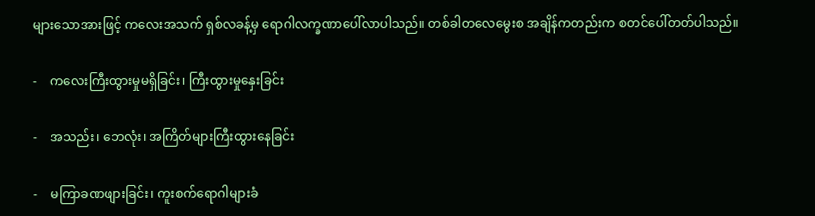များသောအားဖြင့် ကလေးအသက် ရှစ်လခန့်မှ ရောဂါလက္ခဏာပေါ်လာပါသည်။ တစ်ခါတလေမွေးစ အချိန်ကတည်းက စတင်ပေါ်တတ်ပါသည်။

-    ကလေးကြီးထွားမှုမရှိခြင်း၊ ကြီးထွားမှုနှေးခြင်း

-    အသည်း၊ ဘေလုံး၊ အကြိတ်များကြီးထွားနေခြင်း

-    မကြာခဏဖျားခြင်း၊ ကူးစက်ရောဂါများခံ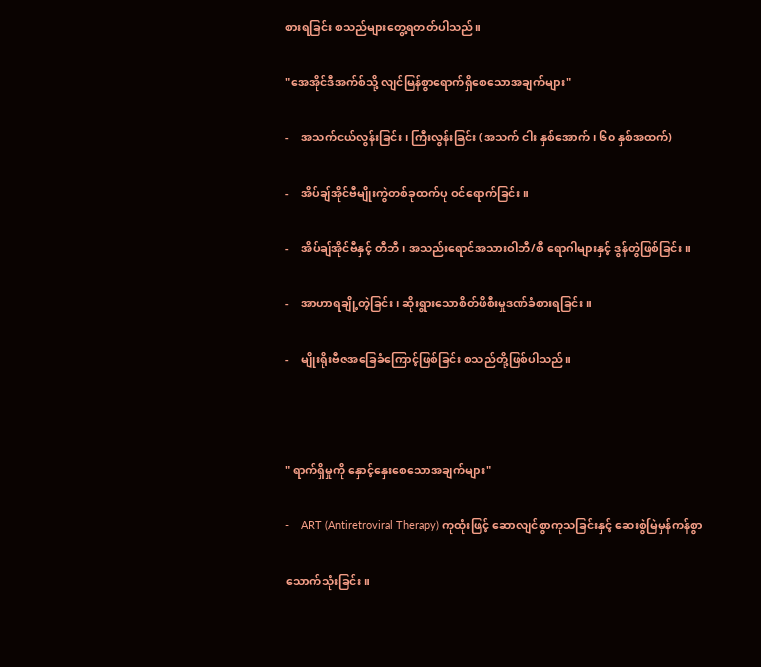စားရခြင်း စသည်များတွေ့ရတတ်ပါသည်။

"အေအိုင်ဒီအက်စ်သို့ လျင်မြန်စွာရောက်ရှိစေသောအချက်များ"

-    အသက်ငယ်လွန်းခြင်း၊ ကြီးလွန်းခြင်း (အသက် ငါး နှစ်အောက်၊ ၆၀ နှစ်အထက်)

-    အိပ်ချ်အိုင်ဗီမျိုးကွဲတစ်ခုထက်ပု ဝင်ရောက်ခြင်း။

-    အိပ်ချ်အိုင်ဗီနှင့် တီဘီ၊ အသည်းရောင်အသားဝါဘီ/စီ ရောဂါများနှင့် ဒွန်တွဲဖြစ်ခြင်း။

-    အာဟာရချို့တဲ့ခြင်း၊ ဆိုးရွားသောစိတ်ဖိစီးမှုဒဏ်ခံစားရခြင်း။

-    မျိုးရိုးဗီဇအခြေခံကြောင့်ဖြစ်ခြင်း စသည်တို့ဖြစ်ပါသည်။



" ရာက်ရှိမှုကို နှောင့်နှေးစေသောအချက်များ"

-    ART (Antiretroviral Therapy) ကုထုံးဖြင့် ဆောလျင်စွာကုသခြင်းနှင့် ဆေးစွဲမြဲမှန်ကန်စွာ

သောက်သုံးခြင်း။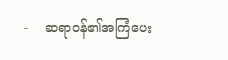-    ဆရာဝန်၏အကြံပေး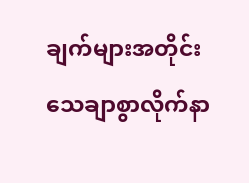ချက်များအတိုင်း သေချာစွာလိုက်နာ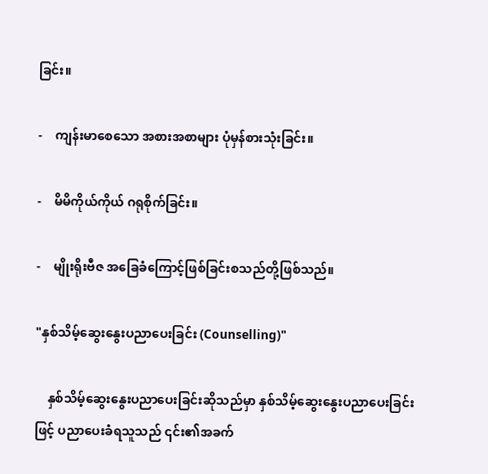ခြင်း။

-    ကျန်းမာစေသော အစားအစာများ ပုံမှန်စားသုံးခြင်း။

-    မိမိကိုယ်ကိုယ် ဂရုစိုက်ခြင်း။

-    မျိုးရိုးဗီဇ အခြေခံကြောင့်ဖြစ်ခြင်းစသည်တို့ဖြစ်သည်။

"နှစ်သိမ့်ဆွေးနွေးပညာပေးခြင်း (Counselling)"

    နှစ်သိမ့်ဆွေးနွေးပညာပေးခြင်းဆိုသည်မှာ နှစ်သိမ့်ဆွေးနွေးပညာပေးခြင်းဖြင့် ပညာပေးခံရသူသည် ၎င်း၏အခက်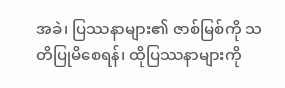အခဲ၊ ပြဿနာများ၏ ဇာစ်မြစ်ကို သတိပြုမိစေရန်၊ ထိုပြဿနာများကို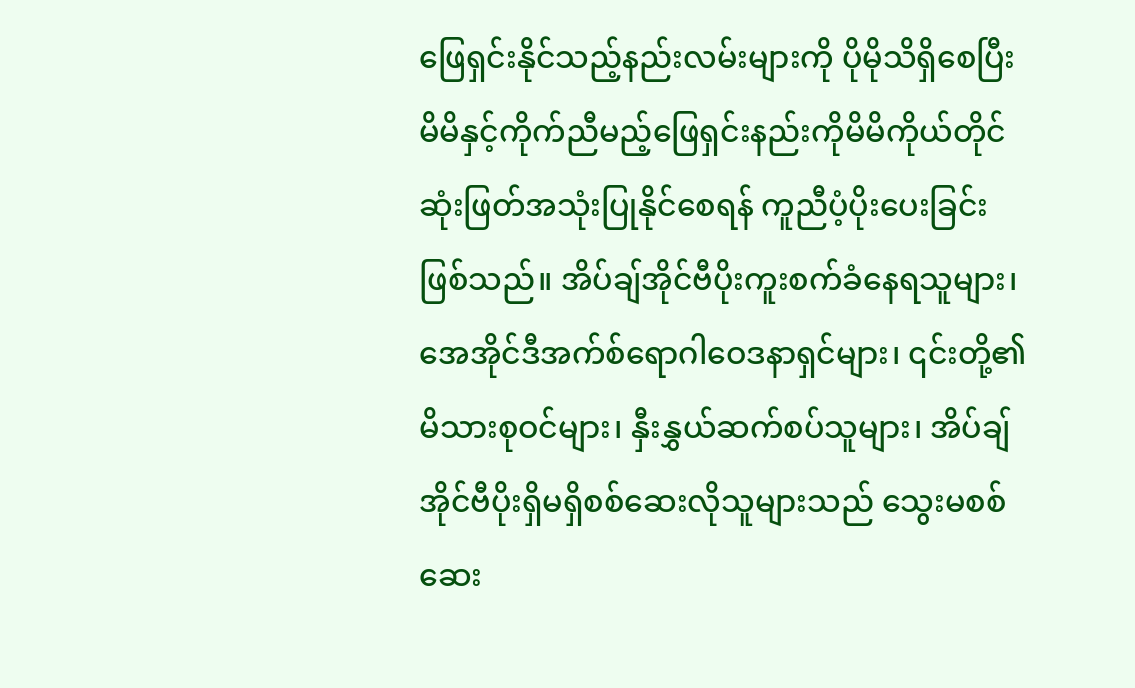ဖြေရှင်းနိုင်သည့်နည်းလမ်းများကို ပိုမိုသိရှိစေပြီး မိမိနှင့်ကိုက်ညီမည့်ဖြေရှင်းနည်းကိုမိမိကိုယ်တိုင် ဆုံးဖြတ်အသုံးပြုနိုင်စေရန် ကူညီပံ့ပိုးပေးခြင်းဖြစ်သည်။ အိပ်ချ်အိုင်ဗီပိုးကူးစက်ခံနေရသူများ၊ အေအိုင်ဒီအက်စ်ရောဂါဝေဒနာရှင်များ၊ ၎င်းတို့၏ မိသားစုဝင်များ၊ နှီးနွှယ်ဆက်စပ်သူများ၊ အိပ်ချ်အိုင်ဗီပိုးရှိမရှိစစ်ဆေးလိုသူများသည် သွေးမစစ်ဆေး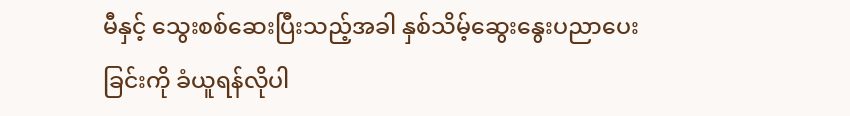မီနှင့် သွေးစစ်ဆေးပြီးသည့်အခါ နှစ်သိမ့်ဆွေးနွေးပညာပေးခြင်းကို ခံယူရန်လိုပါ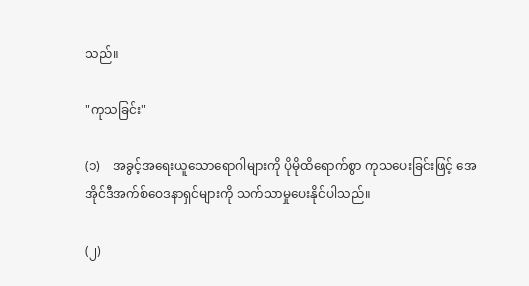သည်။

"ကုသခြင်း"

(၁)    အခွင့်အရေးယူသောရောဂါများကို ပိုမိုထိရောက်စွာ ကုသပေးခြင်းဖြင့် အေအိုင်ဒီအက်စ်ဝေဒနာရှင်များကို သက်သာမှုပေးနိုင်ပါသည်။

(၂)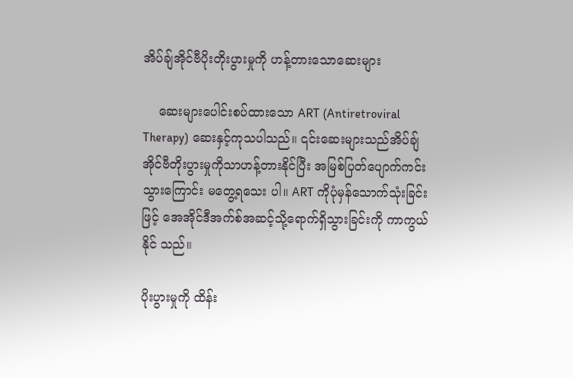အိပ်ချ်အိုင်ဗီပိုးတိုးပွားမှုကို ဟန့်တားသောဆေးများ

    ဆေးများပေါင်းစပ်ထားသော ART (Antiretroviral Therapy) ဆေးနှင့်ကုသပါသည်။ ၎င်းဆေးများသည်အိပ်ချ်အိုင်ဗီတိုးပွားမှုကိုသာဟန့်တားနိုင်ပြီး အမြစ်ပြတ်ပျောက်ကင်းသွားကြောင်း မတွေ့ရသေး ပါ။ ART ကိုပုံမှန်သောက်သုံးခြင်းဖြင့် အေအိုင်ဒီအက်စ်အဆင့်သို့ရောက်ရှိသွားခြင်းကို ကာကွယ်နိုင် သည်။

ပိုးပွားမှုကို ထိန်း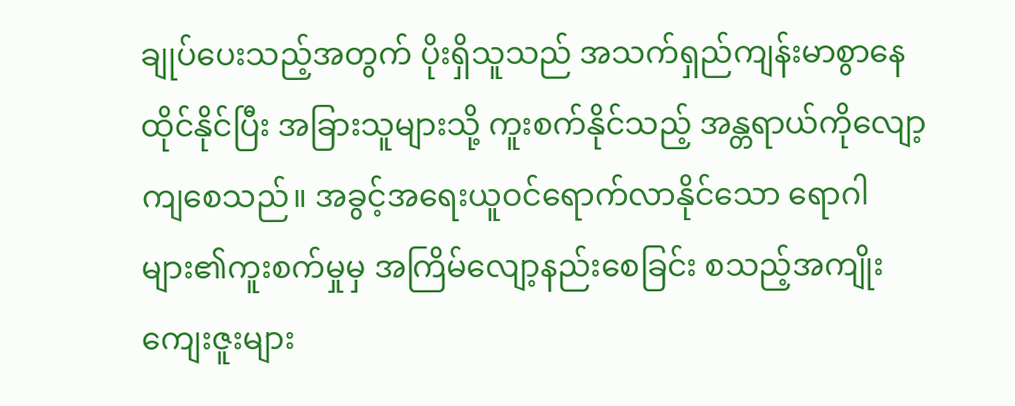ချုပ်ပေးသည့်အတွက် ပိုးရှိသူသည် အသက်ရှည်ကျန်းမာစွာနေထိုင်နိုင်ပြီး အခြားသူများသို့ ကူးစက်နိုင်သည့် အန္တရာယ်ကိုလျော့ကျစေသည်။ အခွင့်အရေးယူဝင်ရောက်လာနိုင်သော ရောဂါများ၏ကူးစက်မှုမှ အကြိမ်လျော့နည်းစေခြင်း စသည့်အကျိုးကျေးဇူးများ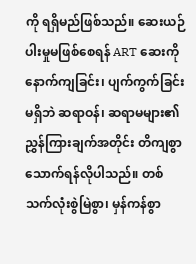ကို ရရှိမည်ဖြစ်သည်။ ဆေးယဉ်ပါးမှုမဖြစ်စေရန် ART ဆေးကိုနောက်ကျခြင်း၊ ပျက်ကွက်ခြင်းမရှိဘဲ ဆရာဝန်၊ ဆရာမများ၏ညွှန်ကြားချက်အတိုင်း တိကျစွာသောက်ရန်လိုပါသည်။ တစ်သက်လုံးစွဲမြဲစွာ၊ မှန်ကန်စွာ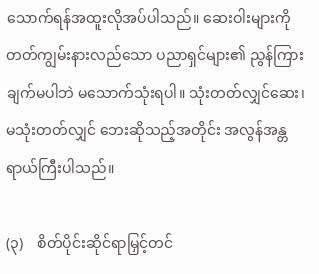သောက်ရန်အထူးလိုအပ်ပါသည်။ ဆေးဝါးများကို တတ်ကျွမ်းနားလည်သော ပညာရှင်များ၏ ညွန်ကြားချက်မပါဘဲ မသောက်သုံးရပါ။ သုံးတတ်လျှင်ဆေး၊ မသုံးတတ်လျှင် ဘေးဆိုသည့်အတိုင်း အလွန်အန္တရာယ်ကြီးပါသည်။

(၃)    စိတ်ပိုင်းဆိုင်ရာမြှင့်တင်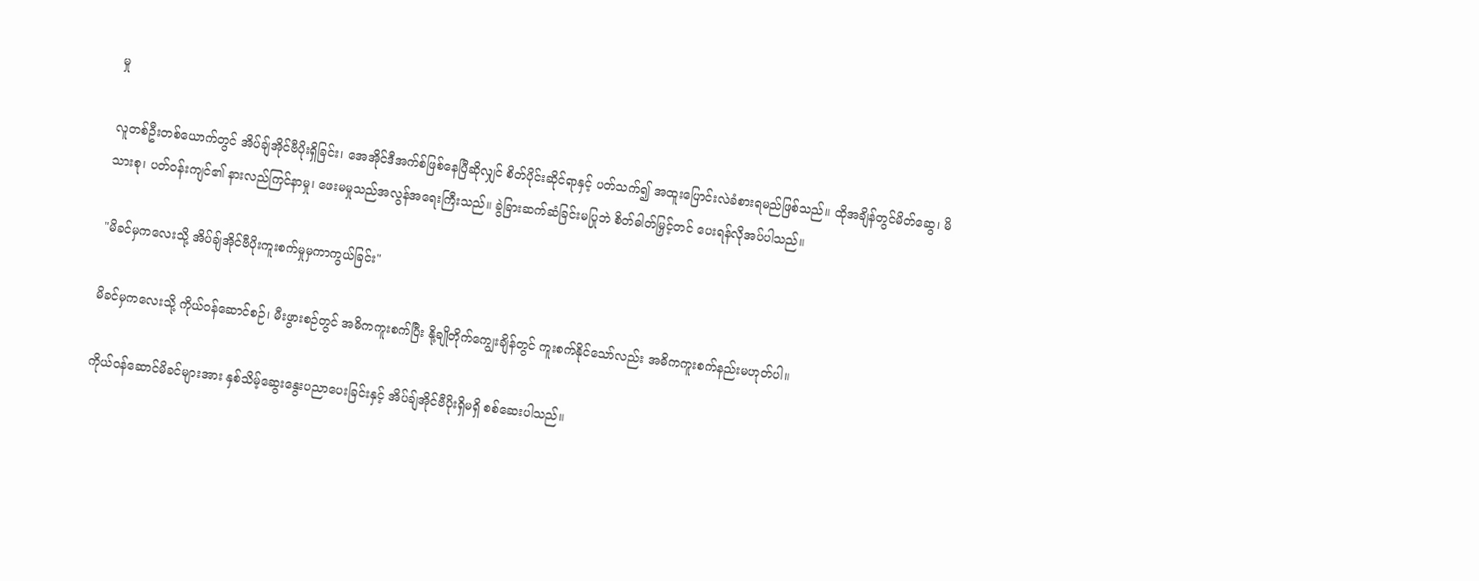မှု

လူတစ်ဦးတစ်ယောက်တွင် အိပ်ချ်အိုင်ဗီပိုးရှိခြင်း၊ အေအိုင်ဒီအက်စ်ဖြစ်နေပြီဆိုလျှင် စိတ်ပိုင်းဆိုင်ရာနှင့် ပတ်သက်၍ အထူးပြောင်းလဲခံစားရမည်ဖြစ်သည်။ ထိုအချိန်တွင်မိတ်ဆွေ၊ မိသားစု၊ ပတ်ဝန်းကျင်၏ နားလည်ကြင်နာမှု၊ ဖေးမမှုသည်အလွန်အရေးကြီးသည်။ ခွဲခြားဆက်ဆံခြင်းမပြုဘဲ စိတ်ဓါတ်မြှင့်တင် ပေးရန်လိုအပ်ပါသည်။

"မိခင်မှကလေးသို့ အိပ်ချ်အိုင်ဗီပိုးကူးစက်မှုမှကာကွယ်ခြင်း"

မိခင်မှကလေးသို့ ကိုယ်ဝန်ဆောင်စဉ်၊ မီးဖွားစဉ်တွင် အဓိကကူးစက်ပြီး နို့ချိုတိုက်ကျွေးချိန်တွင် ကူးစက်နိုင်သော်လည်း အဓိကကူးစက်နည်းမဟုတ်ပါ။

ကိုယ်ဝန်ဆောင်မိခင်များအား နှစ်သိမ့်ဆွေးနွေးပညာပေးခြင်းနှင့် အိပ်ချ်အိုင်ဗီပိုးရှိမရှိ စစ်ဆေးပါသည်။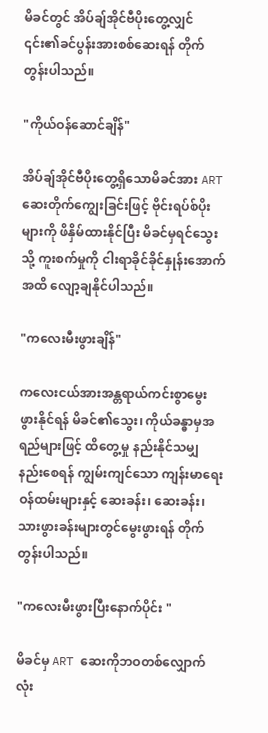မိခင်တွင် အိပ်ချ်အိုင်ဗီပိုးတွေ့လျှင် ၎င်း၏ခင်ပွန်းအားစစ်ဆေးရန် တိုက်တွန်းပါသည်။

"ကိုယ်ဝန်ဆောင်ချိန်"

အိပ်ချ်အိုင်ဗီပိုးတွေ့ရှိသောမိခင်အား ART ဆေးတိုက်ကျွေးခြင်းဖြင့် ဗိုင်းရပ်စ်ပိုးများကို ဖိနှိမ်ထားနိုင်ပြီး မိခင်မှရင်သွေးသို့ ကူးစက်မှုကို ငါးရာခိုင်ခိုင်နှုန်းအောက်အထိ လျော့ချနိုင်ပါသည်။

"ကလေးမီးဖွားချိန်"

ကလေးငယ်အားအန္တရာယ်ကင်းစွာမွေးဖွားနိုင်ရန် မိခင်၏သွေး၊ ကိုယ်ခန္ဓာမှအရည်များဖြင့် ထိတွေ့မှု နည်းနိုင်သမျှ နည်းစေရန် ကျွမ်းကျင်သော ကျန်းမာရေးဝန်ထမ်းများနှင့် ဆေးခန်း၊ ဆေးခန်း၊ သားဖွားခန်းများတွင်မွေးဖွားရန် တိုက်တွန်းပါသည်။

"ကလေးမီးဖွားပြီးနောက်ပိုင်း "

မိခင်မှ ART ဆေးကိုဘဝတစ်လျှောက်လုံး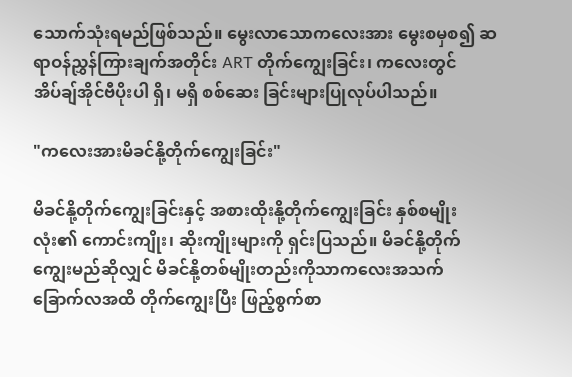သောက်သုံးရမည်ဖြစ်သည်။ မွေးလာသောကလေးအား မွေးစမှစ၍ ဆရာဝန်ညွှန်ကြားချက်အတိုင်း ART တိုက်ကျွေးခြင်း၊ ကလေးတွင် အိပ်ချ်အိုင်ဗီပိုးပါ ရှိ၊ မရှိ စစ်ဆေး ခြင်းများပြုလုပ်ပါသည်။

"ကလေးအားမိခင်နို့တိုက်ကျွေးခြင်း"

မိခင်နို့တိုက်ကျွေးခြင်းနှင့် အစားထိုးနို့တိုက်ကျွေးခြင်း နှစ်စမျိုးလုံး၏ ကောင်းကျိုး၊ ဆိုးကျိုးများကို ရှင်းပြသည်။ မိခင်နို့တိုက်ကျွေးမည်ဆိုလျှင် မိခင်နို့တစ်မျိုးတည်းကိုသာကလေးအသက် ခြောက်လအထိ တိုက်ကျွေးပြီး ဖြည့်စွက်စာ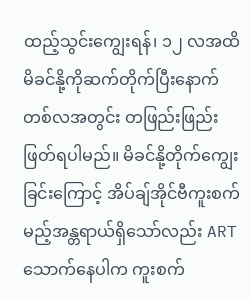ထည့်သွင်းကျွေးရန်၊ ၁၂ လအထိ မိခင်နို့ကိုဆက်တိုက်ပြီးနောက် တစ်လအတွင်း တဖြည်းဖြည်းဖြတ်ရပါမည်။ မိခင်နို့တိုက်ကျွေးခြင်းကြောင့် အိပ်ချ်အိုင်ဗီကူးစက်မည့်အန္တရာယ်ရှိသော်လည်း ART သောက်နေပါက ကူးစက်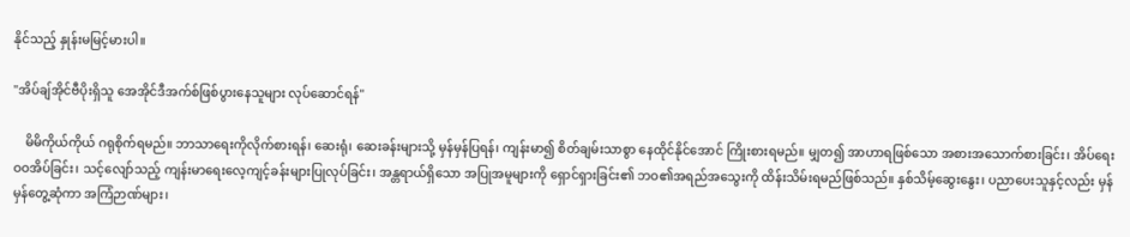နိုင်သည့် နှုန်းမမြင့်မားပါ။

"အိပ်ချ်အိုင်ဗီပိုးရှိသူ အေအိုင်ဒီအက်စ်ဖြစ်ပွားနေသူများ လုပ်ဆောင်ရန်"

    မိမိကိုယ်ကိုယ် ဂရုစိုက်ရမည်။ ဘာသာရေးကိုလိုက်စားရန်၊ ဆေးရုံ၊ ဆေးခန်းများသို့ မှန်မှန်ပြရန်၊ ကျန်းမာ၍ စိတ်ချမ်းသာစွာ နေထိုင်နိုင်အောင် ကြိုးစားရမည်။ မျှတ၍ အာဟာရဖြစ်သော အစားအသောက်စားခြင်း၊ အိပ်ရေးဝဝအိပ်ခြင်း၊ သင့်လျော်သည့် ကျန်းမာရေးလေ့ကျင့်ခန်းများပြုလုပ်ခြင်း၊ အန္တရာယ်ရှိသော အပြုအမူများကို ရှောင်ရှားခြင်း၏ ဘဝ၏အရည်အသွေးကို ထိန်းသိမ်းရမည်ဖြစ်သည်။ နှစ်သိမ့်ဆွေးနွေး၊ ပညာပေးသူနှင့်လည်း မှန်မှန်တွေ့ဆုံကာ အကြံဉာဏ်များ၊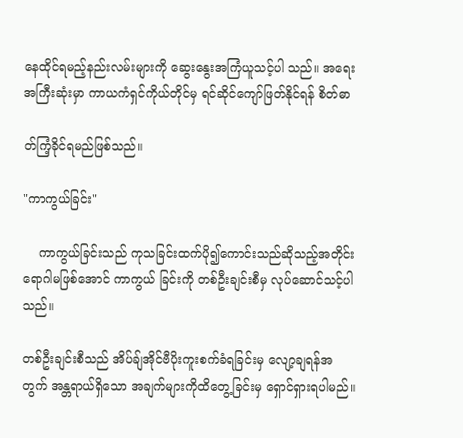နေထိုင်ရမည့်နည်းလမ်းများကို ဆွေးနွေးအကြံယူသင့်ပါ သည်။ အရေးအကြီးဆုံးမှာ ကာယကံရှင်ကိုယ်တိုင်မှ ရင်ဆိုင်ကျော်ဖြတ်နိုင်ရန် စိတ်ဓာ

တ်ကြံ့ခိုင်ရမည်ဖြစ်သည်။

"ကာကွယ်ခြင်း"

    ကာကွယ်ခြင်းသည် ကုသခြင်းထက်ပို၍ကောင်းသည်ဆိုသည့်အတိုင်း ရောဂါမဖြစ်အောင် ကာကွယ် ခြင်းကို တစ်ဦးချင်းစီမှ လုပ်ဆောင်သင့်ပါသည်။

တစ်ဦးချင်းစီသည် အိပ်ချ်အိုင်ဗီပိုးကူးစက်ခံရခြင်းမှ လျော့ချရန်အတွက် အန္တရာယ်ရှိသော အချက်များကိုထိတွေ့ခြင်းမှ ရှောင်ရှားရပါမည်။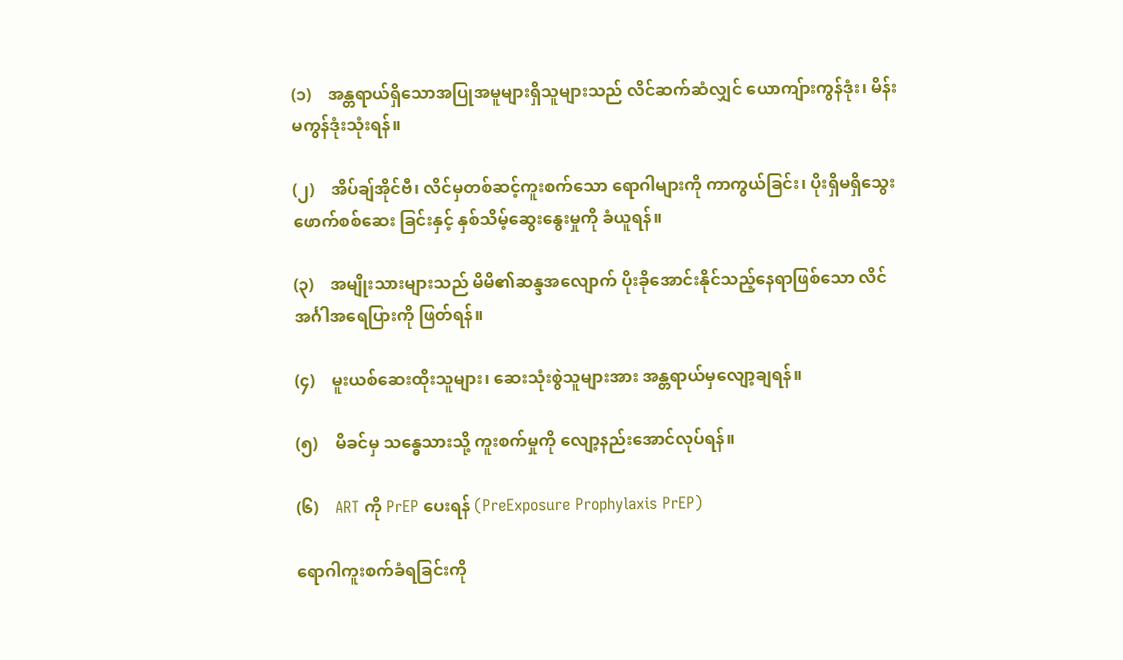(၁)    အန္တရာယ်ရှိသောအပြုအမူများရှိသူများသည် လိင်ဆက်ဆံလျှင် ယောကျ်ားကွန်ဒုံး၊ မိန်းမကွန်ဒုံးသုံးရန်။

(၂)    အိပ်ချ်အိုင်ဗီ၊ လိင်မှတစ်ဆင့်ကူးစက်သော ရောဂါများကို ကာကွယ်ခြင်း၊ ပိုးရှိမရှိသွေးဖောက်စစ်ဆေး ခြင်းနှင့် နှစ်သိမ့်ဆွေးနွေးမှုကို ခံယူရန်။

(၃)    အမျိုးသားများသည် မိမိ၏ဆန္ဒအလျောက် ပိုးခိုအောင်းနိုင်သည့်နေရာဖြစ်သော လိင်အင်္ဂါအရေပြားကို ဖြတ်ရန်။

(၄)    မူးယစ်ဆေးထိုးသူများ၊ ဆေးသုံးစွဲသူများအား အန္တရာယ်မှလျော့ချရန်။

(၅)    မိခင်မှ သန္ဓေသားသို့ ကူးစက်မှုကို လျော့နည်းအောင်လုပ်ရန်။

(၆)    ART ကို PrEP ပေးရန် (PreExposure Prophylaxis PrEP)

ရောဂါကူးစက်ခံရခြင်းကို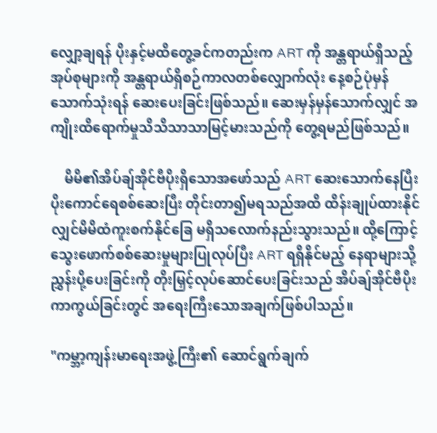လျှော့ချရန် ပိုးနှင့်မထိတွေ့ခင်ကတည်းက ART ကို အန္တရာယ်ရှိသည့်အုပ်စုများကို အန္တရာယ်ရှိစဉ်ကာလတစ်လျှောက်လုံး နေ့စဉ်ပုံမှန်သောက်သုံးရန် ဆေးပေးခြင်းဖြစ်သည်။ ဆေးမှန်မှန်သောက်လျှင် အကျိုးထိရောက်မှုသိသိသာသာမြင့်မားသည်ကို တွေ့ရမည်ဖြစ်သည်။

    မိမိ၏အိပ်ချ်အိုင်ဗီပိုးရှိသောအဖော်သည် ART ဆေးသောက်နေပြီး ပိုးကောင်ရေစစ်ဆေးပြီး တိုင်းတာ၍မရသည်အထိ ထိန်းချုပ်ထားနိုင်လျှင်မိမိထံကူးစက်နိုင်ခြေ မရှိသလောက်နည်းသွားသည်။ ထို့ကြောင့် သွေးဖောက်စစ်ဆေးမှုများပြုလုပ်ပြီး ART ရရှိနိုင်မည့် နေရာများသို့ ညွှန်းပို့ပေးခြင်းကို တိုးမြှင့်လုပ်ဆောင်ပေးခြင်းသည် အိပ်ချ်အိုင်ဗီပိုးကာကွယ်ခြင်းတွင် အရေးကြီးသောအချက်ဖြစ်ပါသည်။

"ကမ္ဘာ့ကျန်းမာရေးအဖွဲ့ကြီး၏ ဆောင်ရွက်ချက်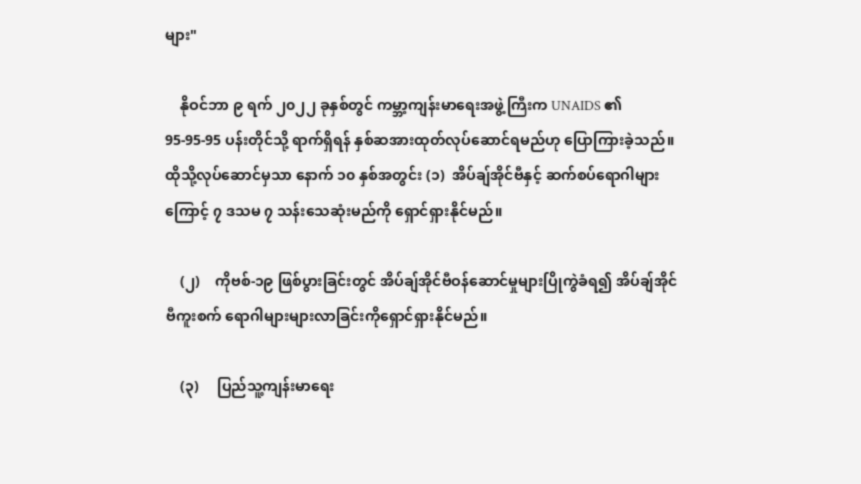များ"

    နိုဝင်ဘာ ၉ ရက် ၂၀၂၂ ခုနှစ်တွင် ကမ္ဘာ့ကျန်းမာရေးအဖွဲ့ကြီးက UNAIDS ၏ 95-95-95 ပန်းတိုင်သို့ ရာက်ရှိရန် နှစ်ဆအားထုတ်လုပ်ဆောင်ရမည်ဟု ပြောကြားခဲ့သည်။ ထိုသို့လုပ်ဆောင်မှသာ နောက် ၁၀ နှစ်အတွင်း (၁)  အိပ်ချ်အိုင်ဗီနှင့် ဆက်စပ်ရောဂါများကြောင့် ၇ ဒသမ ၇ သန်းသေဆုံးမည်ကို ရှောင်ရှားနိုင်မည်။

    (၂)    ကိုဗစ်-၁၉ ဖြစ်ပွားခြင်းတွင် အိပ်ချ်အိုင်ဗီဝန်ဆောင်မှုများပြိုကွဲခံရ၍ အိပ်ချ်အိုင်ဗီကူးစက် ရောဂါများများလာခြင်းကိုရှောင်ရှားနိုင်မည်။

    (၃)     ပြည်သူ့ကျန်းမာရေး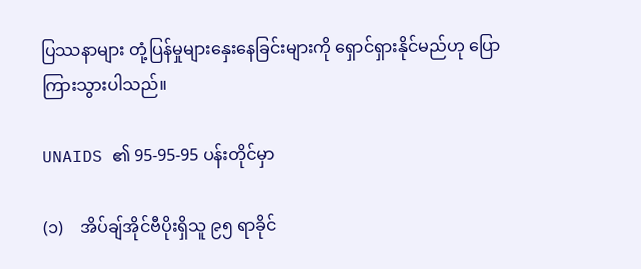ပြဿနာများ တုံ့ပြန်မှုများနှေးနေခြင်းများကို ရှောင်ရှားနိုင်မည်ဟု ပြောကြားသွားပါသည်။

UNAIDS ၏ 95-95-95 ပန်းတိုင်မှာ

(၁)    အိပ်ချ်အိုင်ဗီပိုးရှိသူ ၉၅ ရာခိုင်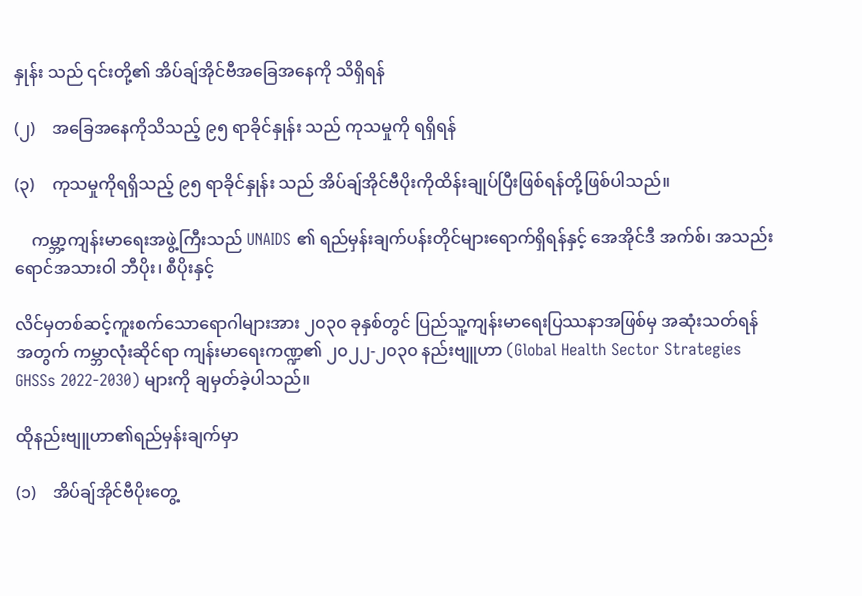နှုန်း သည် ၎င်းတို့၏ အိပ်ချ်အိုင်ဗီအခြေအနေကို သိရှိရန်

(၂)    အခြေအနေကိုသိသည့် ၉၅ ရာခိုင်နှုန်း သည် ကုသမှုကို ရရှိရန်

(၃)    ကုသမှုကိုရရှိသည့် ၉၅ ရာခိုင်နှုန်း သည် အိပ်ချ်အိုင်ဗီပိုးကိုထိန်းချုပ်ပြီးဖြစ်ရန်တို့ဖြစ်ပါသည်။

    ကမ္ဘာ့ကျန်းမာရေးအဖွဲ့ကြီးသည် UNAIDS ၏ ရည်မှန်းချက်ပန်းတိုင်များရောက်ရှိရန်နှင့် အေအိုင်ဒီ အက်စ်၊ အသည်းရောင်အသားဝါ ဘီပိုး၊ စီပိုးနှင့်

လိင်မှတစ်ဆင့်ကူးစက်သောရောဂါများအား ၂၀၃၀ ခုနှစ်တွင် ပြည်သူ့ကျန်းမာရေးပြဿနာအဖြစ်မှ အဆုံးသတ်ရန်အတွက် ကမ္ဘာလုံးဆိုင်ရာ ကျန်းမာရေးကဏ္ဍ၏ ၂၀၂၂-၂၀၃၀ နည်းဗျူဟာ (Global Health Sector Strategies GHSSs 2022-2030) များကို ချမှတ်ခဲ့ပါသည်။

ထိုနည်းဗျူဟာ၏ရည်မှန်းချက်မှာ

(၁)    အိပ်ချ်အိုင်ဗီပိုးတွေ့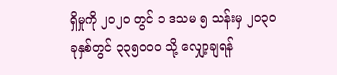ရှိမှုကို ၂၀၂၀ တွင် ၁ ဒသမ ၅ သန်းမှ ၂၀၃၀ ခုနှစ်တွင် ၃၃၅၀၀၀ သို့ လျှော့ချရန်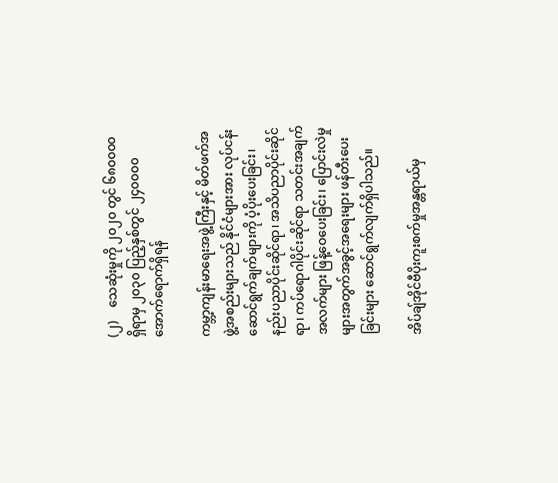(၂)    သေဆုံးမှုကို ၂၀၂၀ တွင် ၆၈၀၀၀၀ ရှိရာမှ ၂၀၃၀ ပြည့်နှစ်တွင် ၂၄၀၀၀၀ အောက်ရောက်ရှိရန်

ကမ္ဘာ့ကျန်းမာရေးအဖွဲ့ကြီးနှင့် မိတ်ဖက်အဖွဲ့အစည်းများသည် နိုင်ငံများအား လုပ်ငန်းဆောင်ရွက်ချက်များကို ပံ့ပိုးပေးခြင်း၊ နည်းပညာပိုင်းဆိုင်ရာ၊ အသိပညာပိုင်းဆိုင်ရာ၊ ကပ်ရောဂါပိုင်းဆိုင်ရာ သတင်းအချက်အလက်များ ဖြန့်ဝေပေးခြင်း၊ ပြောင်းလဲမှုများအတွက်အခွင့်အရေးများ ဖန်တီးပေးခြင်းများ ဆောင်ရွက်လျက်ရှိပါသည်။

အိပ်ချ်အိုင်ဗီပိုးကူးစက်မှုအန္တရာယ်မှ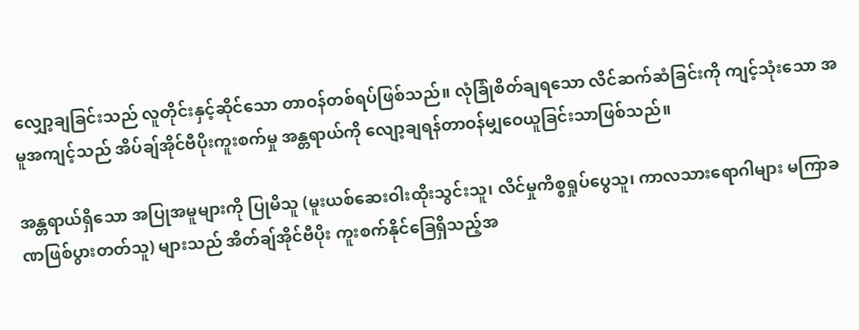လျှော့ချခြင်းသည် လူတိုင်းနှင့်ဆိုင်သော တာဝန်တစ်ရပ်ဖြစ်သည်။ လုံခြုံစိတ်ချရသော လိင်ဆက်ဆံခြင်းကို ကျင့်သုံးသော အမူအကျင့်သည် အိပ်ချ်အိုင်ဗီပိုးကူးစက်မှု အန္တရာယ်ကို လျော့ချရန်တာဝန်မျှဝေယူခြင်းသာဖြစ်သည်။

အန္တရာယ်ရှိသော အပြုအမူများကို ပြုမိသူ (မူးယစ်ဆေးဝါးထိုးသွင်းသူ၊ လိင်မှုကိစ္စရှုပ်ပွေသူ၊ ကာလသားရောဂါများ မကြာခဏဖြစ်ပွားတတ်သူ) များသည် အိတ်ချ်အိုင်ဗီပိုး ကူးစက်နိုင်ခြေရှိသည့်အ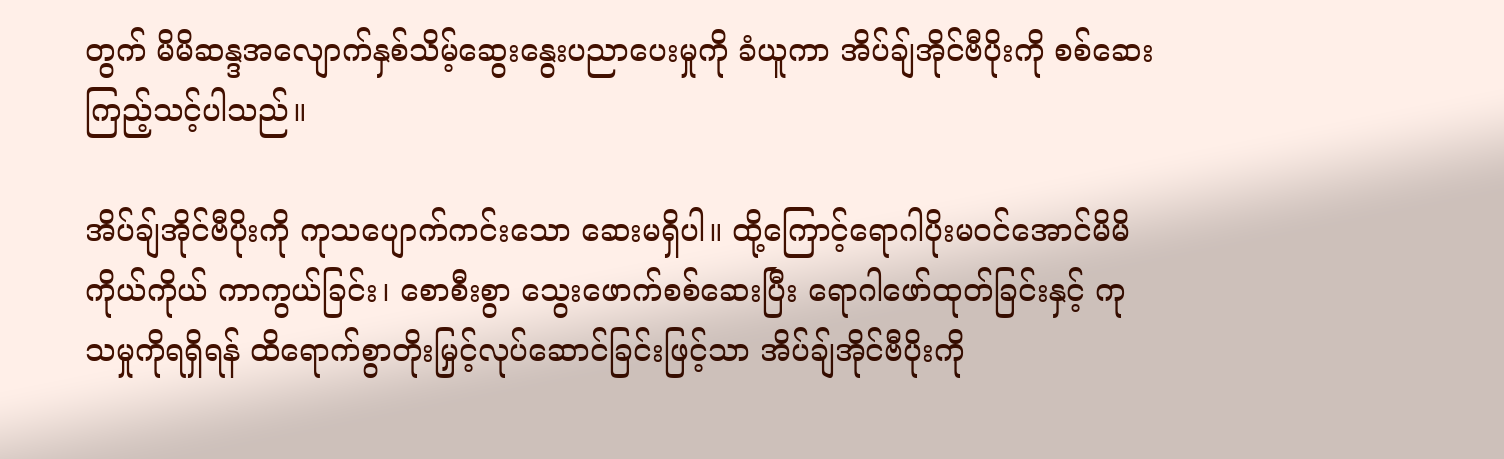တွက် မိမိဆန္ဒအလျောက်နှစ်သိမ့်ဆွေးနွေးပညာပေးမှုကို ခံယူကာ အိပ်ချ်အိုင်ဗီပိုးကို စစ်ဆေးကြည့်သင့်ပါသည်။

အိပ်ချ်အိုင်ဗီပိုးကို ကုသပျောက်ကင်းသော ဆေးမရှိပါ။ ထို့ကြောင့်ရောဂါပိုးမဝင်အောင်မိမိကိုယ်ကိုယ် ကာကွယ်ခြင်း၊ စောစီးစွာ သွေးဖောက်စစ်ဆေးပြီး ရောဂါဖော်ထုတ်ခြင်းနှင့် ကုသမှုကိုရရှိရန် ထိရောက်စွာတိုးမြှင့်လုပ်ဆောင်ခြင်းဖြင့်သာ အိပ်ချ်အိုင်ဗီပိုးကို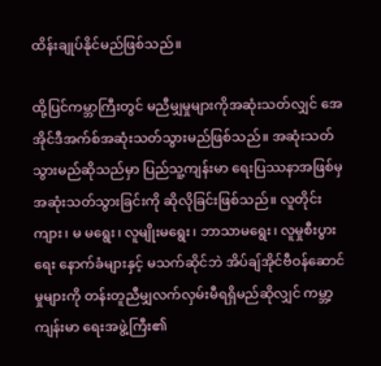ထိန်းချုပ်နိုင်မည်ဖြစ်သည်။

ထို့ပြင်ကမ္ဘာကြီးတွင် မညီမျှမှုများကိုအဆုံးသတ်လျှင် အေအိုင်ဒီအက်စ်အဆုံးသတ်သွားမည်ဖြစ်သည်။ အဆုံးသတ်သွားမည်ဆိုသည်မှာ ပြည်သူ့ကျန်းမာ ရေးပြဿနာအဖြစ်မှ အဆုံးသတ်သွားခြင်းကို ဆိုလိုခြင်းဖြစ်သည်။ လူတိုင်း ကျား၊ မ မရွေး၊ လူမျိုးမရွေး၊ ဘာသာမရွေး၊ လူမှုစီးပွားရေး နောက်ခံများနှင့် မသက်ဆိုင်ဘဲ အိပ်ချ်အိုင်ဗီဝန်ဆောင်မှုများကို တန်းတူညီမျှလက်လှမ်းမီရရှိမည်ဆိုလျှင် ကမ္ဘာ့ကျန်းမာ ရေးအဖွဲ့ကြီး၏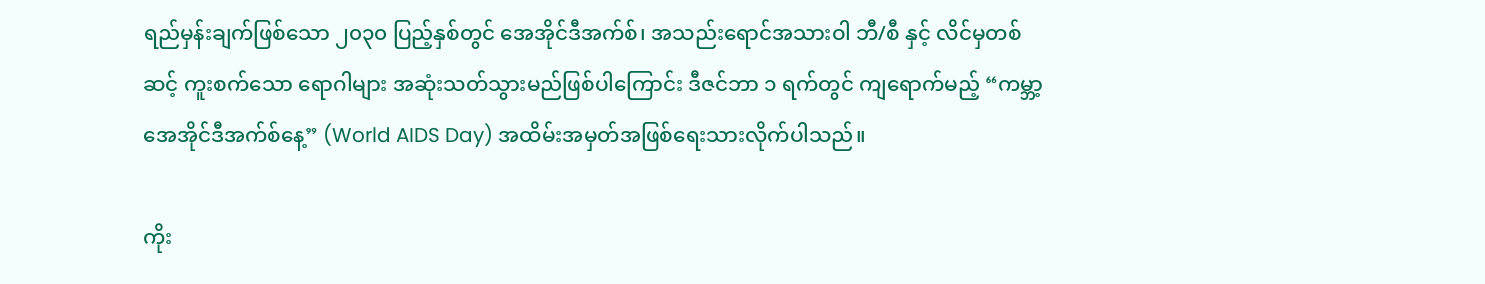ရည်မှန်းချက်ဖြစ်သော ၂၀၃၀ ပြည့်နှစ်တွင် အေအိုင်ဒီအက်စ်၊ အသည်းရောင်အသားဝါ ဘီ/စီ နှင့် လိင်မှတစ်ဆင့် ကူးစက်သော ရောဂါများ အဆုံးသတ်သွားမည်ဖြစ်ပါကြောင်း ဒီဇင်ဘာ ၁ ရက်တွင် ကျရောက်မည့် “ကမ္ဘာ့အေအိုင်ဒီအက်စ်နေ့” (World AIDS Day) အထိမ်းအမှတ်အဖြစ်ရေးသားလိုက်ပါသည်။

ကိုး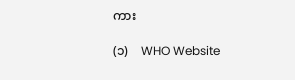ကား

(၁)    WHO Website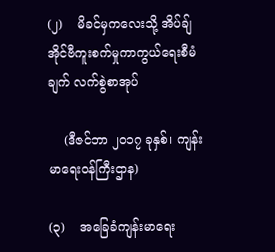(၂)    မိခင်မှကလေးသို့ အိပ်ချ်အိုင်ဗီကူးစက်မှုကာကွယ်ရေးစီမံချက် လက်စွဲစာအုပ်

    (ဒီဇင်ဘာ ၂၀၁၇ ခုနှစ်၊ ကျန်းမာရေးဝန်ကြီးဌာန)

(၃)    အခြေခံကျန်းမာရေး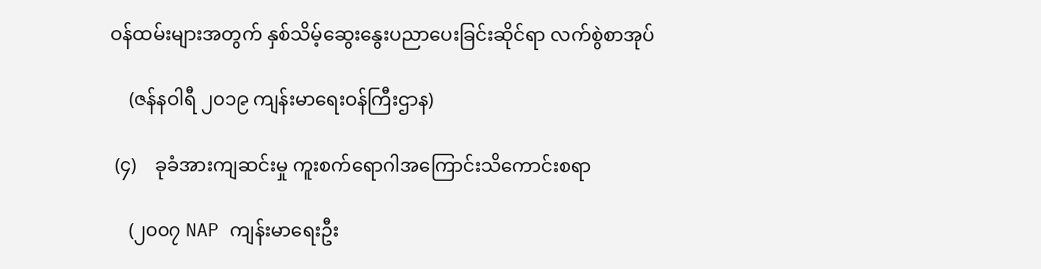ဝန်ထမ်းများအတွက် နှစ်သိမ့်ဆွေးနွေးပညာပေးခြင်းဆိုင်ရာ လက်စွဲစာအုပ်

    (ဇန်နဝါရီ ၂၀၁၉ ကျန်းမာရေးဝန်ကြီးဌာန)

 (၄)    ခုခံအားကျဆင်းမှု ကူးစက်ရောဂါအကြောင်းသိကောင်းစရာ

    (၂၀၀၇ NAP ကျန်းမာရေးဦး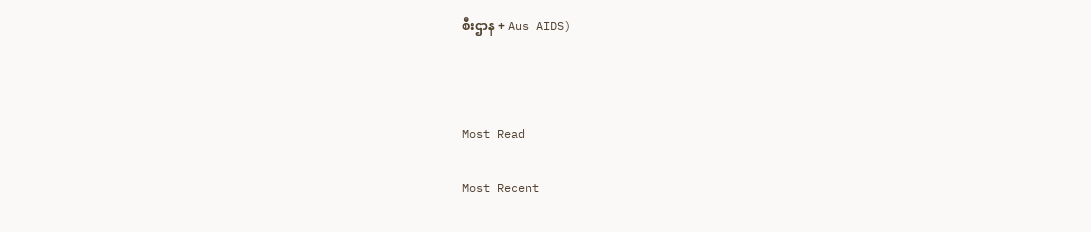စီးဌာန + Aus AIDS)



Most Read

Most Recent